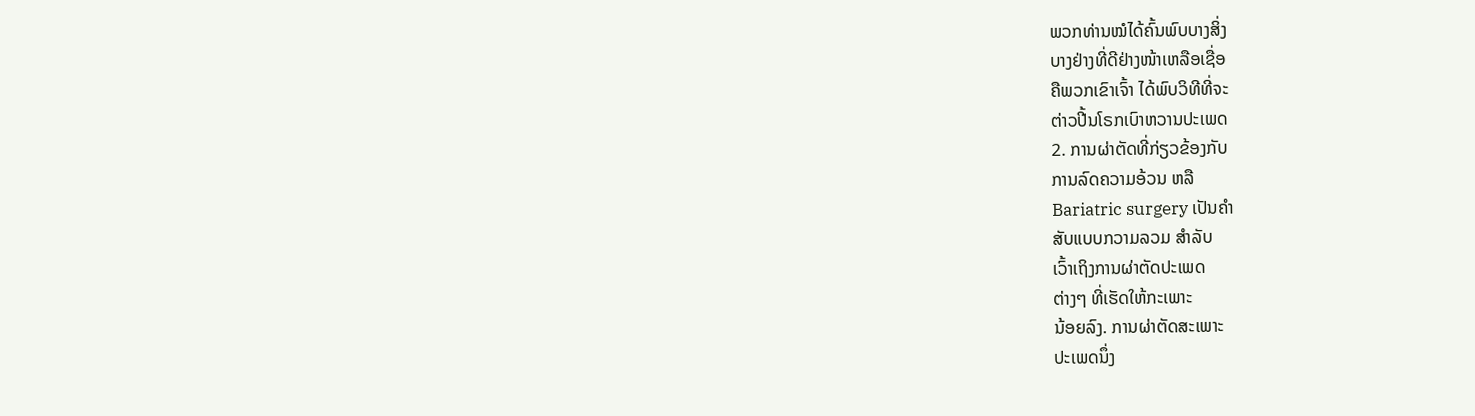ພວກທ່ານໝໍໄດ້ຄົ້ນພົບບາງສິ່ງ
ບາງຢ່າງທີ່ດີຢ່າງໜ້າເຫລືອເຊື່ອ
ຄືພວກເຂົາເຈົ້າ ໄດ້ພົບວິທີທີ່ຈະ
ຕ່າວປີ້ນໂຣກເບົາຫວານປະເພດ
2. ການຜ່າຕັດທີ່ກ່ຽວຂ້ອງກັບ
ການລົດຄວາມອ້ວນ ຫລື
Bariatric surgery ເປັນຄໍາ
ສັບແບບກວາມລວມ ສໍາລັບ
ເວົ້າເຖິງການຜ່າຕັດປະເພດ
ຕ່າງໆ ທີ່ເຮັດໃຫ້ກະເພາະ
ນ້ອຍລົງ. ການຜ່າຕັດສະເພາະ
ປະເພດນຶ່ງ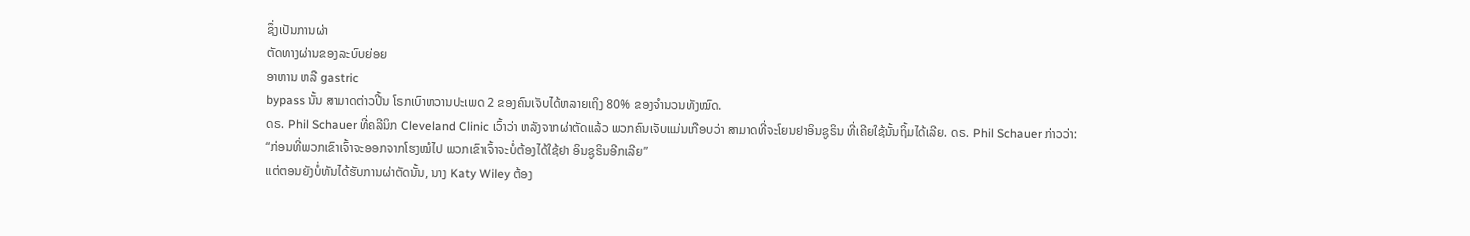ຊຶ່ງເປັນການຜ່າ
ຕັດທາງຜ່ານຂອງລະບົບຍ່ອຍ
ອາຫານ ຫລື gastric
bypass ນັ້ນ ສາມາດຕ່າວປີ້ນ ໂຣກເບົາຫວານປະເພດ 2 ຂອງຄົນເຈັບໄດ້ຫລາຍເຖິງ 80% ຂອງຈໍານວນທັງໝົດ.
ດຣ. Phil Schauer ທີ່ຄລີນິກ Cleveland Clinic ເວົ້າວ່າ ຫລັງຈາກຜ່າຕັດແລ້ວ ພວກຄົນເຈັບແມ່ນເກືອບວ່າ ສາມາດທີ່ຈະໂຍນຢາອິນຊູຣິນ ທີ່ເຄີຍໃຊ້ນັ້ນຖິ້ມໄດ້ເລີຍ. ດຣ. Phil Schauer ກ່າວວ່າ:
“ກ່ອນທີ່ພວກເຂົາເຈົ້າຈະອອກຈາກໂຮງໝໍໄປ ພວກເຂົາເຈົ້າຈະບໍ່ຕ້ອງໄດ້ໃຊ້ຢາ ອິນຊູຣິນອີກເລີຍ”
ແຕ່ຕອນຍັງບໍ່ທັນໄດ້ຮັບການຜ່າຕັດນັ້ນ, ນາງ Katy Wiley ຕ້ອງ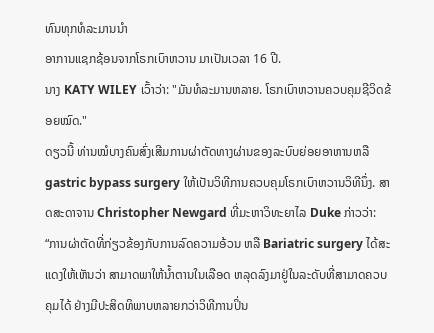ທົນທຸກທໍລະມານນໍາ
ອາການແຊກຊ້ອນຈາກໂຣກເບົາຫວານ ມາເປັນເວລາ 16 ປີ.
ນາງ KATY WILEY ເວົ້າວ່າ: "ມັນທໍລະມານຫລາຍ. ໂຣກເບົາຫວານຄວບຄຸມຊີວິດຂ້ອຍໝົດ."
ດຽວນີ້ ທ່ານໝໍບາງຄົນສົ່ງເສີມການຜ່າຕັດທາງຜ່ານຂອງລະບົບຍ່ອຍອາຫານຫລື gastric bypass surgery ໃຫ້ເປັນວິທີການຄວບຄຸມໂຣກເບົາຫວານວິທີນຶ່ງ. ສາດສະດາຈານ Christopher Newgard ທີ່ມະຫາວິທະຍາໄລ Duke ກ່າວວ່າ:
“ການຜ່າຕັດທີ່ກ່ຽວຂ້ອງກັບການລົດຄວາມອ້ວນ ຫລື Bariatric surgery ໄດ້ສະແດງໃຫ້ເຫັນວ່າ ສາມາດພາໃຫ້ນໍ້າຕານໃນເລືອດ ຫລຸດລົງມາຢູ່ໃນລະດັບທີ່ສາມາດຄວບຄຸມໄດ້ ຢ່າງມີປະສິດທິພາບຫລາຍກວ່າວິທີການປິ່ນ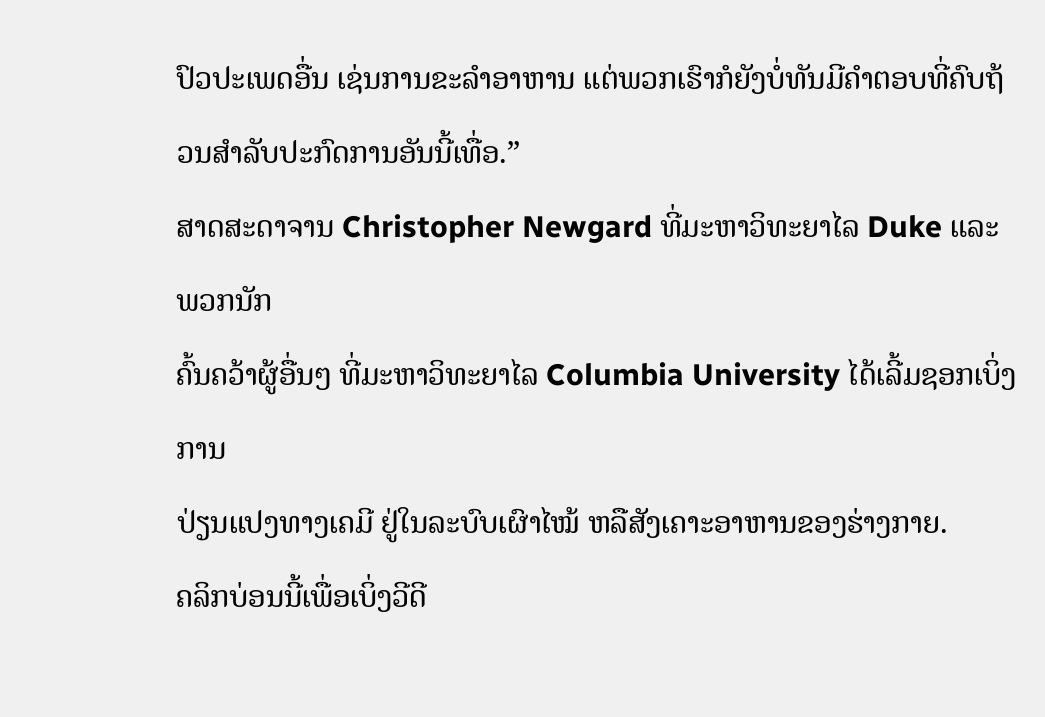ປົວປະເພດອື່ນ ເຊ່ນການຂະລໍາອາຫານ ແຕ່ພວກເຮົາກໍຍັງບໍ່ທັນມີຄໍາຕອບທີ່ຄົບຖ້ວນສໍາລັບປະກົດການອັນນີ້ເທື່ອ.”
ສາດສະດາຈານ Christopher Newgard ທີ່ມະຫາວິທະຍາໄລ Duke ແລະພວກນັກ
ຄົ້ນຄວ້າຜູ້ອື່ນໆ ທີ່ມະຫາວິທະຍາໄລ Columbia University ໄດ້ເລີ້ມຊອກເບິ່ງການ
ປ່ຽນແປງທາງເຄມີ ຢູ່ໃນລະບົບເຜົາໄໝ້ ຫລືສັງເຄາະອາຫານຂອງຮ່າງກາຍ.
ຄລິກບ່ອນນີ້ເພື່ອເບິ່ງວີດີ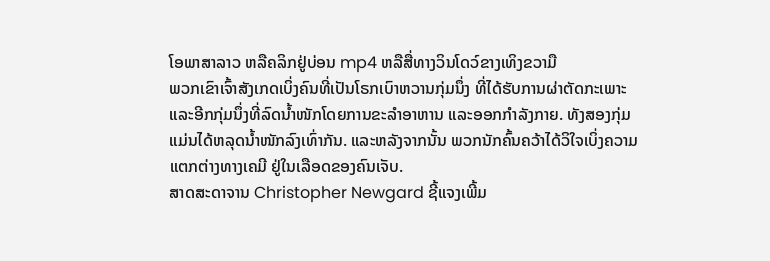ໂອພາສາລາວ ຫລືຄລິກຢູ່ບ່ອນ mp4 ຫລືສື່ທາງວິນໂດວ໌ຂາງເທິງຂວາມື
ພວກເຂົາເຈົ້າສັງເກດເບິ່ງຄົນທີ່ເປັນໂຣກເບົາຫວານກຸ່ມນຶ່ງ ທີ່ໄດ້ຮັບການຜ່າຕັດກະເພາະ
ແລະອີກກຸ່ມນຶ່ງທີ່ລົດນໍ້າໜັກໂດຍການຂະລໍາອາຫານ ແລະອອກກໍາລັງກາຍ. ທັງສອງກຸ່ມ
ແມ່ນໄດ້ຫລຸດນໍ້າໜັກລົງເທົ່າກັນ. ແລະຫລັງຈາກນັ້ນ ພວກນັກຄົ້ນຄວ້າໄດ້ວິໃຈເບິ່ງຄວາມ
ແຕກຕ່າງທາງເຄມີ ຢູ່ໃນເລືອດຂອງຄົນເຈັບ.
ສາດສະດາຈານ Christopher Newgard ຊີ້ແຈງເພີ້ມ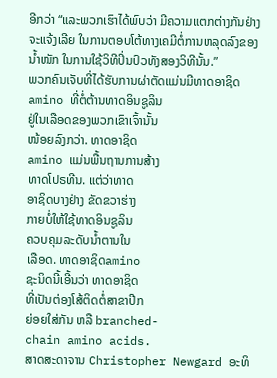ອີກວ່າ “ແລະພວກເຮົາໄດ້ພົບວ່າ ມີຄວາມແຕກຕ່າງກັນຢ່າງຈະແຈ້ງເລີຍ ໃນການຕອບໂຕ້ທາງເຄມີຕໍ່ການຫລຸດລົງຂອງນໍ້າໜັກ ໃນການໃຊ້ວິທີປິ່ນປົວທັງສອງວິທີນັ້ນ.”
ພວກຄົນເຈັບທີ່ໄດ້ຮັບການຜ່າຕັດແມ່ນມີທາດອາຊິດ
amino ທີ່ຕໍ່ຕ້ານທາດອິນຊູລິນ
ຢູ່ໃນເລືອດຂອງພວກເຂົາເຈົ້ານັ້ນ
ໜ້ອຍລົງກວ່າ. ທາດອາຊິດ
amino ແມ່ນພື້ນຖານການສ້າງ
ທາດໂປຣທີນ. ແຕ່ວ່າທາດ
ອາຊິດບາງຢ່າງ ຂັດຂວາຮ່າງ
ກາຍບໍ່ໃຫ້ໃຊ້ທາດອິນຊູລິນ
ຄວບຄຸມລະດັບນໍ້າຕານໃນ
ເລືອດ. ທາດອາຊິດamino
ຊະນິດນີ້ເອີ້ນວ່າ ທາດອາຊິດ
ທີ່ເປັນຕ່ອງໂສ້ຕິດຕໍ່ສາຂາປີກ
ຍ່ອຍໃສ່ກັນ ຫລື branched-
chain amino acids.
ສາດສະດາຈານ Christopher Newgard ອະທິ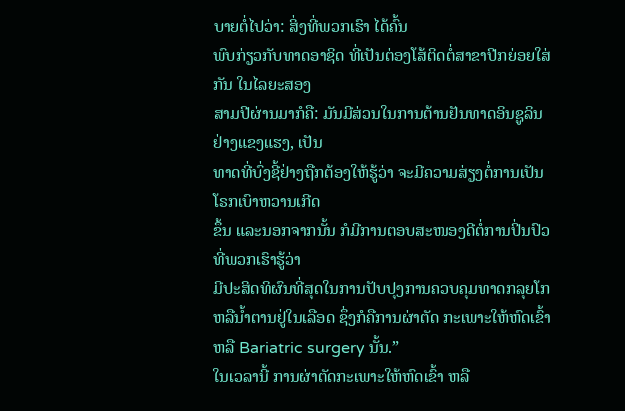ບາຍຕໍ່ໄປວ່າ: ສິ່ງທີ່ພວກເຮົາ ໄດ້ຄົ້ນ
ພົບກ່ຽວກັບທາດອາຊິດ ທີ່ເປັນຕ່ອງໂສ້ຕິດຕໍ່ສາຂາປີກຍ່ອຍໃສ່ກັນ ໃນໄລຍະສອງ
ສາມປີຜ່ານມາກໍຄື: ມັນມີສ່ວນໃນການຕ້ານຢັນທາດອິນຊູລິນຢ່າງແຂງແຮງ, ເປັນ
ທາດທີ່ບົ່ງຊີ້ຢ່າງຖືກຕ້ອງໃຫ້ຮູ້ວ່າ ຈະມີຄວາມສ່ຽງຕໍ່ການເປັນໂຣກເບົາຫວານເກີດ
ຂຶ້ນ ແລະນອກຈາກນັ້ນ ກໍມີການຕອບສະໜອງດີຕໍ່ການປິ່ນປົວທີ່ພວກເຮົາຮູ້ວ່າ
ມີປະສິດທິຜົນທີ່ສຸດໃນການປັບປຸງການຄວບຄຸມທາດກລຸຍໂກ ຫລືນໍ້າຕານຢູ່ໃນເລືອດ ຊຶ່ງກໍຄືການຜ່າຕັດ ກະເພາະໃຫ້ຫົດເຂົ້າ ຫລື Bariatric surgery ນັ້ນ.”
ໃນເວລານີ້ ການຜ່າຕັດກະເພາະໃຫ້ຫົດເຂົ້າ ຫລື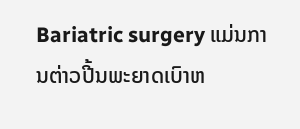Bariatric surgery ແມ່ນການຕ່າວປີ້ນພະຍາດເບົາຫ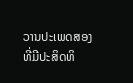ວານປະເພດສອງທີ່ມີປະສິດທິ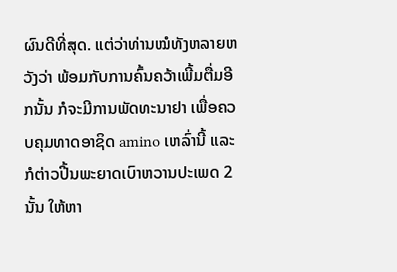ຜົນດີທີ່ສຸດ. ແຕ່ວ່າທ່ານໝໍທັງຫລາຍຫວັງວ່າ ພ້ອມກັບການຄົ້ນຄວ້າເພີ້ມຕື່ມອີກນັ້ນ ກໍຈະມີການພັດທະນາຢາ ເພື່ອຄວບຄຸມທາດອາຊິດ amino ເຫລົ່ານີ້ ແລະກໍຕ່າວປີ້ນພະຍາດເບົາຫວານປະເພດ 2 ນັ້ນ ໃຫ້ຫາ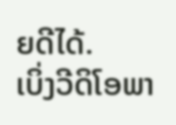ຍດີໄດ້.
ເບິ່ງວີດິໂອພາ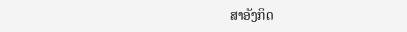ສາອັງກິດ